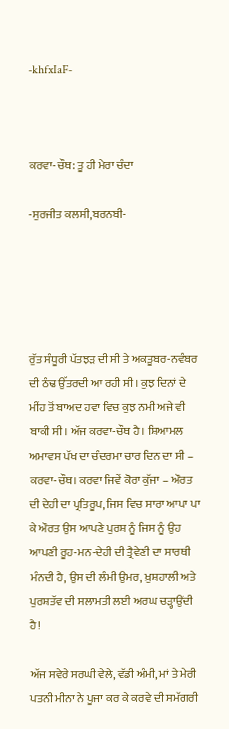-khfxIaF-



ਕਰਵਾ-ਚੌਥ: ਤੂ ਹੀ ਮੇਰਾ ਚੰਦਾ

-ਸੁਰਜੀਤ ਕਲਸੀ,ਬਰਨਬੀ-





ਰੁੱਤ ਸੰਧੂਰੀ ਪੱਤਝੜ ਦੀ ਸੀ ਤੇ ਅਕਤੂਬਰ-ਨਵੰਬਰ ਦੀ ਠੰਢ ਉੱਤਰਦੀ ਆ ਰਹੀ ਸੀ। ਕੁਝ ਦਿਨਾਂ ਦੇ ਮੀਂਹ ਤੋਂ ਬਾਅਦ ਹਵਾ ਵਿਚ ਕੁਝ ਨਮੀ ਅਜੇ ਵੀ ਬਾਕੀ ਸੀ। ਅੱਜ ਕਰਵਾ-ਚੌਥ ਹੈ। ਸ਼ਿਆਮਲ ਅਮਾਵਸ ਪੱਖ ਦਾ ਚੰਦਰਮਾ ਚਾਰ ਦਿਨ ਦਾ ਸੀ – ਕਰਵਾ-ਚੌਥ। ਕਰਵਾ ਜਿਵੇਂ ਕੋਰਾ ਕੁੱਜਾ – ਔਰਤ ਦੀ ਦੇਹੀ ਦਾ ਪ੍ਰਤਿਰੂਪ, ਜਿਸ ਵਿਚ ਸਾਰਾ ਆਪਾ ਪਾ ਕੇ ਔਰਤ ਉਸ ਆਪਣੇ ਪੁਰਸ਼ ਨੂੰ ਜਿਸ ਨੂੰ ਉਹ ਆਪਣੀ ਰੂਹ-ਮਨ-ਦੇਹੀ ਦੀ ਤ੍ਰੈਵੇਣੀ ਦਾ ਸਾਰਥੀ ਮੰਨਦੀ ਹੈ, ਉਸ ਦੀ ਲੰਮੀ ਉਮਰ, ਖ਼ੁਸ਼ਹਾਲੀ ਅਤੇ ਪੁਰਸ਼ਤੱਵ ਦੀ ਸਲਾਮਤੀ ਲਈ ਅਰਘ ਚੜ੍ਹਾਉਂਦੀ ਹੈ!

ਅੱਜ ਸਵੇਰੇ ਸਰਘੀ ਵੇਲੇ, ਵੱਡੀ ਅੰਮੀ, ਮਾਂ ਤੇ ਮੇਰੀ ਪਤਨੀ ਮੀਨਾ ਨੇ ਪੂਜਾ ਕਰ ਕੇ ਕਰਵੇ ਦੀ ਸਮੱਗਰੀ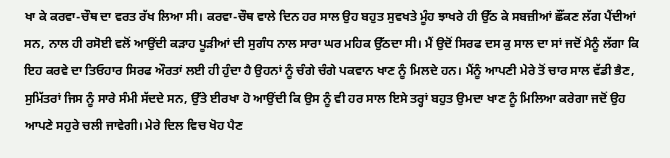ਖਾ ਕੇ ਕਰਵਾ-ਚੌਥ ਦਾ ਵਰਤ ਰੱਖ ਲਿਆ ਸੀ। ਕਰਵਾ-ਚੌਥ ਵਾਲੇ ਦਿਨ ਹਰ ਸਾਲ ਉਹ ਬਹੁਤ ਸੁਵਖਤੇ ਮੂੰਹ ਝਾਖਰੇ ਹੀ ਉੱਠ ਕੇ ਸਬਜ਼ੀਆਂ ਛੌਂਕਣ ਲੱਗ ਪੈਂਦੀਆਂ ਸਨ, ਨਾਲ ਹੀ ਰਸੋਈ ਵਲੋਂ ਆਉਂਦੀ ਕੜਾਹ ਪੂੜੀਆਂ ਦੀ ਸੁਗੰਧ ਨਾਲ ਸਾਰਾ ਘਰ ਮਹਿਕ ਉੱਠਦਾ ਸੀ। ਮੈਂ ਉਦੋਂ ਸਿਰਫ ਦਸ ਕੁ ਸਾਲ ਦਾ ਸਾਂ ਜਦੋਂ ਮੈਨੂੰ ਲੱਗਾ ਕਿ ਇਹ ਕਰਵੇ ਦਾ ਤਿਓਹਾਰ ਸਿਰਫ ਔਰਤਾਂ ਲਈ ਹੀ ਹੁੰਦਾ ਹੈ ਉਹਨਾਂ ਨੂੰ ਚੰਗੇ ਚੰਗੇ ਪਕਵਾਨ ਖਾਣ ਨੂੰ ਮਿਲਦੇ ਹਨ। ਮੈਂਨੂੰ ਆਪਣੀ ਮੇਰੇ ਤੋਂ ਚਾਰ ਸਾਲ ਵੱਡੀ ਭੈਣ, ਸੁਮਿੱਤਰਾਂ ਜਿਸ ਨੂੰ ਸਾਰੇ ਸੰਮੀ ਸੱਦਦੇ ਸਨ, ਉੱਤੇ ਈਰਖਾ ਹੋ ਆਉਂਦੀ ਕਿ ਉਸ ਨੂੰ ਵੀ ਹਰ ਸਾਲ ਇਸੇ ਤਰ੍ਹਾਂ ਬਹੁਤ ਉਮਦਾ ਖਾਣ ਨੂੰ ਮਿਲਿਆ ਕਰੇਗਾ ਜਦੋਂ ਉਹ ਆਪਣੇ ਸਹੁਰੇ ਚਲੀ ਜਾਵੇਗੀ। ਮੇਰੇ ਦਿਲ ਵਿਚ ਖੋਹ ਪੈਣ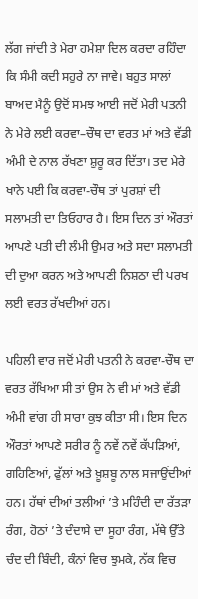ਲੱਗ ਜਾਂਦੀ ਤੇ ਮੇਰਾ ਹਮੇਸ਼ਾ ਦਿਲ ਕਰਦਾ ਰਹਿੰਦਾ ਕਿ ਸੰਮੀ ਕਦੀ ਸਹੁਰੇ ਨਾ ਜਾਵੇ। ਬਹੁਤ ਸਾਲਾਂ ਬਾਅਦ ਮੈਨੂੰ ਉਦੋਂ ਸਮਝ ਆਈ ਜਦੋਂ ਮੇਰੀ ਪਤਨੀ ਨੇ ਮੇਰੇ ਲਈ ਕਰਵਾ–ਚੌਥ ਦਾ ਵਰਤ ਮਾਂ ਅਤੇ ਵੱਡੀ ਅੰਮੀ ਦੇ ਨਾਲ ਰੱਖਣਾ ਸ਼ੁਰੂ ਕਰ ਦਿੱਤਾ। ਤਦ ਮੇਰੇ ਖਾਨੇ ਪਈ ਕਿ ਕਰਵਾ-ਚੌਥ ਤਾਂ ਪੁਰਸ਼ਾਂ ਦੀ ਸਲਾਮਤੀ ਦਾ ਤਿਓਹਾਰ ਹੈ। ਇਸ ਦਿਨ ਤਾਂ ਔਰਤਾਂ ਆਪਣੇ ਪਤੀ ਦੀ ਲੰਮੀ ਉਮਰ ਅਤੇ ਸਦਾ ਸਲਾਮਤੀ ਦੀ ਦੁਆ ਕਰਨ ਅਤੇ ਆਪਣੀ ਨਿਸ਼ਠਾ ਦੀ ਪਰਖ ਲਈ ਵਰਤ ਰੱਖਦੀਆਂ ਹਨ।

ਪਹਿਲੀ ਵਾਰ ਜਦੋਂ ਮੇਰੀ ਪਤਨੀ ਨੇ ਕਰਵਾ-ਚੌਥ ਦਾ ਵਰਤ ਰੱਖਿਆ ਸੀ ਤਾਂ ਉਸ ਨੇ ਵੀ ਮਾਂ ਅਤੇ ਵੱਡੀ ਅੰਮੀ ਵਾਂਗ ਹੀ ਸਾਰਾ ਕੁਝ ਕੀਤਾ ਸੀ। ਇਸ ਦਿਨ ਔਰਤਾਂ ਆਪਣੇ ਸਰੀਰ ਨੂੰ ਨਵੇਂ ਨਵੇਂ ਕੱਪੜਿਆਂ, ਗਹਿਣਿਆਂ, ਫੁੱਲਾਂ ਅਤੇ ਖ਼ੂਸ਼ਬੂ ਨਾਲ ਸਜਾਉਂਦੀਆਂ ਹਨ। ਹੱਥਾਂ ਦੀਆਂ ਤਲੀਆਂ ’ਤੇ ਮਹਿੰਦੀ ਦਾ ਰੱਤੜਾ ਰੰਗ, ਹੋਠਾਂ ’ਤੇ ਦੰਦਾਸੇ ਦਾ ਸੂਹਾ ਰੰਗ, ਮੱਥੇ ਉੱਤੇ ਚੰਦ ਦੀ ਬਿੰਦੀ, ਕੰਨਾਂ ਵਿਚ ਝੁਮਕੇ, ਨੱਕ ਵਿਚ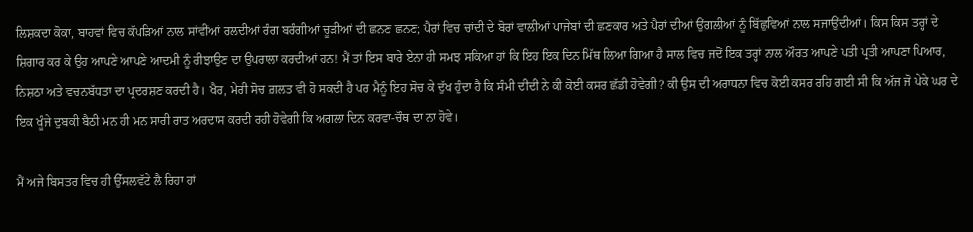ਲਿਸ਼ਕਦਾ ਕੋਕਾ, ਬਾਹਵਾਂ ਵਿਚ ਕੱਪੜਿਆਂ ਨਾਲ ਸਾਂਵੀਂਆਂ ਰਲਦੀਆਂ ਰੰਗ ਬਰੰਗੀਆਂ ਚੂੜੀਆਂ ਦੀ ਛਨਣ ਛਨਣ; ਪੈਰਾਂ ਵਿਚ ਚਾਂਦੀ ਦੇ ਬੋਰਾਂ ਵਾਲੀਆਂ ਪਾਜੇਬਾਂ ਦੀ ਛਣਕਾਰ ਅਤੇ ਪੈਰਾਂ ਦੀਆਂ ਉਂਗਲੀਆਂ ਨੂੰ ਬਿੱਛੁਵਿਆਂ ਨਾਲ ਸਜਾਉਂਦੀਆਂ। ਕਿਸ ਕਿਸ ਤਰ੍ਹਾਂ ਦੇ ਸ਼ਿਗਾਰ ਕਰ ਕੇ ਉਹ ਆਪਣੇ ਆਪਣੇ ਆਦਮੀ ਨੂੰ ਰੀਝਾਉਣ ਦਾ ਉਪਰਾਲਾ ਕਰਦੀਆਂ ਹਨ! ਮੈਂ ਤਾਂ ਇਸ ਬਾਰੇ ਏਨਾ ਹੀ ਸਮਝ ਸਕਿਆ ਹਾਂ ਕਿ ਇਹ ਇਕ ਦਿਨ ਮਿੱਥ ਲਿਆ ਗਿਆ ਹੈ ਸਾਲ ਵਿਚ ਜਦੋਂ ਇਕ ਤਰ੍ਹਾਂ ਨਾਲ ਔਰਤ ਆਪਣੇ ਪਤੀ ਪ੍ਰਤੀ ਆਪਣਾ ਪਿਆਰ, ਨਿਸ਼ਠਾ ਅਤੇ ਵਚਨਬੱਧਤਾ ਦਾ ਪ੍ਰਦਰਸ਼ਣ ਕਰਦੀ ਹੈ। ਖੈਰ, ਮੇਰੀ ਸੋਚ ਗ਼ਲਤ ਵੀ ਹੋ ਸਕਦੀ ਹੈ ਪਰ ਮੈਨੂੰ ਇਹ ਸੋਚ ਕੇ ਦੁੱਖ ਹੁੰਦਾ ਹੈ ਕਿ ਸੰਮੀ ਦੀਦੀ ਨੇ ਕੀ ਕੋਈ ਕਸਰ ਛੱਡੀ ਹੋਵੇਗੀ? ਕੀ ਉਸ ਦੀ ਅਰਾਧਨਾ ਵਿਚ ਕੋਈ ਕਸਰ ਰਹਿ ਗਈ ਸੀ ਕਿ ਅੱਜ ਜੋ ਪੇਕੇ ਘਰ ਦੇ ਇਕ ਖੂੰਜੇ ਦੁਬਕੀ ਬੈਠੀ ਮਨ ਹੀ ਮਨ ਸਾਰੀ ਰਾਤ ਅਰਦਾਸ ਕਰਦੀ ਰਹੀ ਹੋਵੇਗੀ ਕਿ ਅਗਲਾ ਦਿਨ ਕਰਵਾ-ਚੌਥ ਦਾ ਨਾ ਹੋਵੇ।

ਮੈਂ ਅਜੇ ਬਿਸਤਰ ਵਿਚ ਹੀ ਉੱਸਲਵੱਟੇ ਲੈ ਰਿਹਾ ਹਾਂ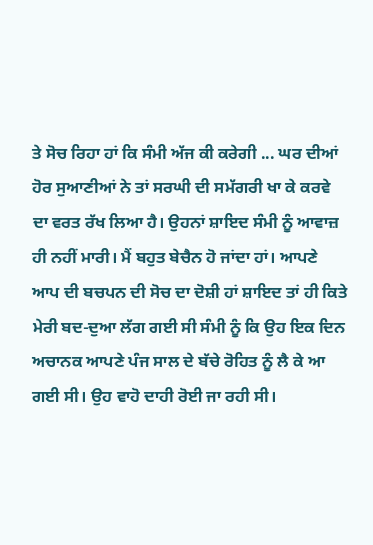ਤੇ ਸੋਚ ਰਿਹਾ ਹਾਂ ਕਿ ਸੰਮੀ ਅੱਜ ਕੀ ਕਰੇਗੀ ... ਘਰ ਦੀਆਂ ਹੋਰ ਸੁਆਣੀਆਂ ਨੇ ਤਾਂ ਸਰਘੀ ਦੀ ਸਮੱਗਰੀ ਖਾ ਕੇ ਕਰਵੇ ਦਾ ਵਰਤ ਰੱਖ ਲਿਆ ਹੈ। ਉਹਨਾਂ ਸ਼ਾਇਦ ਸੰਮੀ ਨੂੰ ਆਵਾਜ਼ ਹੀ ਨਹੀਂ ਮਾਰੀ। ਮੈਂ ਬਹੁਤ ਬੇਚੈਨ ਹੋ ਜਾਂਦਾ ਹਾਂ। ਆਪਣੇ ਆਪ ਦੀ ਬਚਪਨ ਦੀ ਸੋਚ ਦਾ ਦੋਸ਼ੀ ਹਾਂ ਸ਼ਾਇਦ ਤਾਂ ਹੀ ਕਿਤੇ ਮੇਰੀ ਬਦ-ਦੁਆ ਲੱਗ ਗਈ ਸੀ ਸੰਮੀ ਨੂੰ ਕਿ ਉਹ ਇਕ ਦਿਨ ਅਚਾਨਕ ਆਪਣੇ ਪੰਜ ਸਾਲ ਦੇ ਬੱਚੇ ਰੋਹਿਤ ਨੂੰ ਲੈ ਕੇ ਆ ਗਈ ਸੀ। ਉਹ ਵਾਹੋ ਦਾਹੀ ਰੋਈ ਜਾ ਰਹੀ ਸੀ।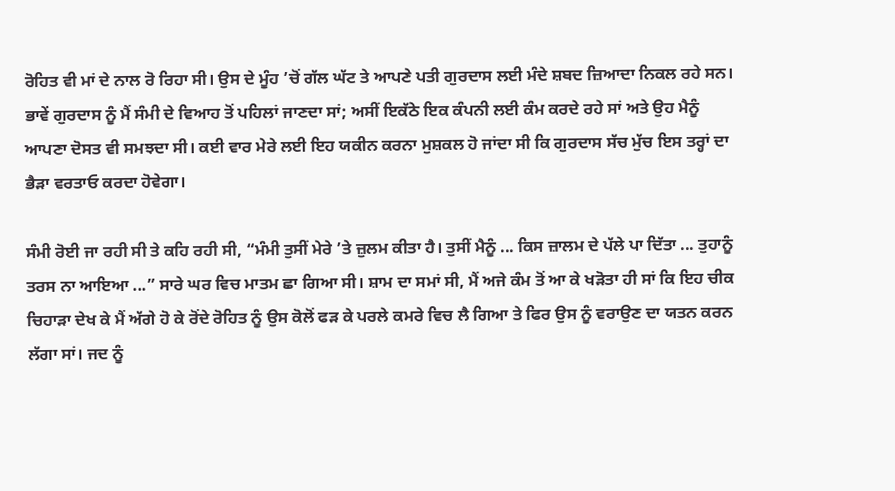ਰੋਹਿਤ ਵੀ ਮਾਂ ਦੇ ਨਾਲ ਰੋ ਰਿਹਾ ਸੀ। ਉਸ ਦੇ ਮੂੰਹ ’ਚੋਂ ਗੱਲ ਘੱਟ ਤੇ ਆਪਣੇ ਪਤੀ ਗੁਰਦਾਸ ਲਈ ਮੰਦੇ ਸ਼ਬਦ ਜ਼ਿਆਦਾ ਨਿਕਲ ਰਹੇ ਸਨ। ਭਾਵੇਂ ਗੁਰਦਾਸ ਨੂੰ ਮੈਂ ਸੰਮੀ ਦੇ ਵਿਆਹ ਤੋਂ ਪਹਿਲਾਂ ਜਾਣਦਾ ਸਾਂ; ਅਸੀਂ ਇਕੱਠੇ ਇਕ ਕੰਪਨੀ ਲਈ ਕੰਮ ਕਰਦੇ ਰਹੇ ਸਾਂ ਅਤੇ ਉਹ ਮੈਨੂੰ ਆਪਣਾ ਦੋਸਤ ਵੀ ਸਮਝਦਾ ਸੀ। ਕਈ ਵਾਰ ਮੇਰੇ ਲਈ ਇਹ ਯਕੀਨ ਕਰਨਾ ਮੁਸ਼ਕਲ ਹੋ ਜਾਂਦਾ ਸੀ ਕਿ ਗੁਰਦਾਸ ਸੱਚ ਮੁੱਚ ਇਸ ਤਰ੍ਹਾਂ ਦਾ ਭੈੜਾ ਵਰਤਾਓ ਕਰਦਾ ਹੋਵੇਗਾ।

ਸੰਮੀ ਰੋਈ ਜਾ ਰਹੀ ਸੀ ਤੇ ਕਹਿ ਰਹੀ ਸੀ, “ਮੰਮੀ ਤੁਸੀਂ ਮੇਰੇ ’ਤੇ ਜ਼ੁਲਮ ਕੀਤਾ ਹੈ। ਤੁਸੀਂ ਮੈਨੂੰ ... ਕਿਸ ਜ਼ਾਲਮ ਦੇ ਪੱਲੇ ਪਾ ਦਿੱਤਾ ... ਤੁਹਾਨੂੰ ਤਰਸ ਨਾ ਆਇਆ ...” ਸਾਰੇ ਘਰ ਵਿਚ ਮਾਤਮ ਛਾ ਗਿਆ ਸੀ। ਸ਼ਾਮ ਦਾ ਸਮਾਂ ਸੀ, ਮੈਂ ਅਜੇ ਕੰਮ ਤੋਂ ਆ ਕੇ ਖੜੋਤਾ ਹੀ ਸਾਂ ਕਿ ਇਹ ਚੀਕ ਚਿਹਾੜਾ ਦੇਖ ਕੇ ਮੈਂ ਅੱਗੇ ਹੋ ਕੇ ਰੋਂਦੇ ਰੋਹਿਤ ਨੂੰ ਉਸ ਕੋਲੋਂ ਫੜ ਕੇ ਪਰਲੇ ਕਮਰੇ ਵਿਚ ਲੈ ਗਿਆ ਤੇ ਫਿਰ ਉਸ ਨੂੰ ਵਰਾਉਣ ਦਾ ਯਤਨ ਕਰਨ ਲੱਗਾ ਸਾਂ। ਜਦ ਨੂੰ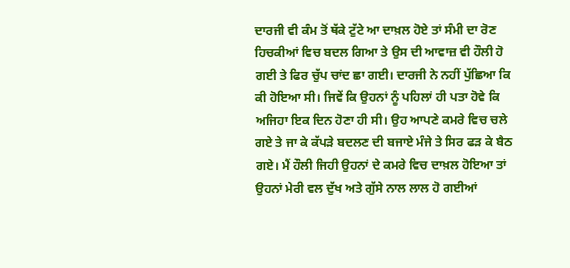ਦਾਰਜੀ ਵੀ ਕੰਮ ਤੋਂ ਥੱਕੇ ਟੁੱਟੇ ਆ ਦਾਖ਼ਲ ਹੋਏ ਤਾਂ ਸੰਮੀ ਦਾ ਰੋਣ ਹਿਚਕੀਆਂ ਵਿਚ ਬਦਲ ਗਿਆ ਤੇ ਉਸ ਦੀ ਆਵਾਜ਼ ਵੀ ਹੌਲੀ ਹੋ ਗਈ ਤੇ ਫਿਰ ਚੁੱਪ ਚਾਂਦ ਛਾ ਗਈ। ਦਾਰਜੀ ਨੇ ਨਹੀਂ ਪੁੱਛਿਆ ਕਿ ਕੀ ਹੋਇਆ ਸੀ। ਜਿਵੇਂ ਕਿ ਉਹਨਾਂ ਨੂੰ ਪਹਿਲਾਂ ਹੀ ਪਤਾ ਹੋਵੇ ਕਿ ਅਜਿਹਾ ਇਕ ਦਿਨ ਹੋਣਾ ਹੀ ਸੀ। ਉਹ ਆਪਣੇ ਕਮਰੇ ਵਿਚ ਚਲੇ ਗਏ ਤੇ ਜਾ ਕੇ ਕੱਪੜੇ ਬਦਲਣ ਦੀ ਬਜਾਏ ਮੰਜੇ ਤੇ ਸਿਰ ਫੜ ਕੇ ਬੈਠ ਗਏ। ਮੈਂ ਹੌਲੀ ਜਿਹੀ ਉਹਨਾਂ ਦੇ ਕਮਰੇ ਵਿਚ ਦਾਖ਼ਲ ਹੋਇਆ ਤਾਂ ਉਹਨਾਂ ਮੇਰੀ ਵਲ ਦੁੱਖ ਅਤੇ ਗੁੱਸੇ ਨਾਲ ਲਾਲ ਹੋ ਗਈਆਂ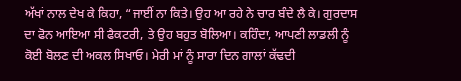ਅੱਖਾਂ ਨਾਲ ਦੇਖ ਕੇ ਕਿਹਾ, “ਜਾਈਂ ਨਾ ਕਿਤੇ। ਉਹ ਆ ਰਹੇ ਨੇ ਚਾਰ ਬੰਦੇ ਲੈ ਕੇ। ਗੁਰਦਾਸ ਦਾ ਫੋਨ ਆਇਆ ਸੀ ਫੈਕਟਰੀ, ਤੇ ਉਹ ਬਹੁਤ ਬੋਲਿਆ। ਕਹਿੰਦਾ, ਆਪਣੀ ਲਾਡਲੀ ਨੂੰ ਕੋਈ ਬੋਲਣ ਦੀ ਅਕਲ ਸਿਖਾਓ। ਮੇਰੀ ਮਾਂ ਨੂੰ ਸਾਰਾ ਦਿਨ ਗਾਲਾਂ ਕੱਢਦੀ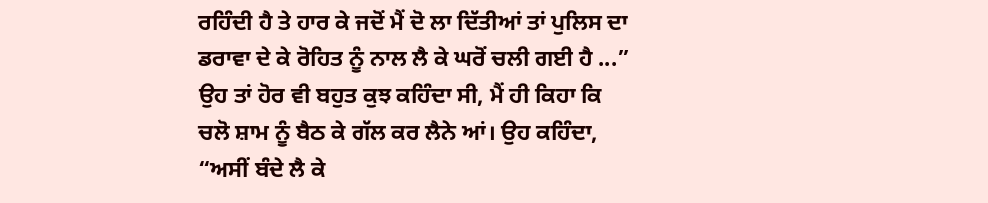ਰਹਿੰਦੀ ਹੈ ਤੇ ਹਾਰ ਕੇ ਜਦੋਂ ਮੈਂ ਦੋ ਲਾ ਦਿੱਤੀਆਂ ਤਾਂ ਪੁਲਿਸ ਦਾ ਡਰਾਵਾ ਦੇ ਕੇ ਰੋਹਿਤ ਨੂੰ ਨਾਲ ਲੈ ਕੇ ਘਰੋਂ ਚਲੀ ਗਈ ਹੈ ...” ਉਹ ਤਾਂ ਹੋਰ ਵੀ ਬਹੁਤ ਕੁਝ ਕਹਿੰਦਾ ਸੀ, ਮੈਂ ਹੀ ਕਿਹਾ ਕਿ ਚਲੋ ਸ਼ਾਮ ਨੂੰ ਬੈਠ ਕੇ ਗੱਲ ਕਰ ਲੈਨੇ ਆਂ। ਉਹ ਕਹਿੰਦਾ, “ਅਸੀਂ ਬੰਦੇ ਲੈ ਕੇ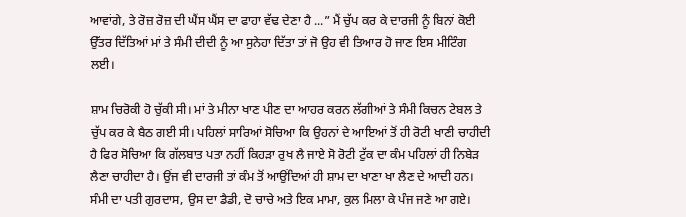ਆਵਾਂਗੇ, ਤੇ ਰੋਜ਼ ਰੋਜ਼ ਦੀ ਘੈਂਸ ਘੈਂਸ ਦਾ ਫਾਹਾ ਵੱਢ ਦੇਣਾ ਹੈ ...” ਮੈਂ ਚੁੱਪ ਕਰ ਕੇ ਦਾਰਜੀ ਨੂੰ ਬਿਨਾਂ ਕੋਈ ਉੱਤਰ ਦਿੱਤਿਆਂ ਮਾਂ ਤੇ ਸੰਮੀ ਦੀਦੀ ਨੂੰ ਆ ਸੁਨੇਹਾ ਦਿੱਤਾ ਤਾਂ ਜੋ ਉਹ ਵੀ ਤਿਆਰ ਹੋ ਜਾਣ ਇਸ ਮੀਟਿੰਗ ਲਈ।

ਸ਼ਾਮ ਚਿਰੋਕੀ ਹੋ ਚੁੱਕੀ ਸੀ। ਮਾਂ ਤੇ ਮੀਨਾ ਖਾਣ ਪੀਣ ਦਾ ਆਹਰ ਕਰਨ ਲੱਗੀਆਂ ਤੇ ਸੰਮੀ ਕਿਚਨ ਟੇਬਲ ਤੇ ਚੁੱਪ ਕਰ ਕੇ ਬੈਠ ਗਈ ਸੀ। ਪਹਿਲਾਂ ਸਾਰਿਆਂ ਸੋਚਿਆ ਕਿ ਉਹਨਾਂ ਦੇ ਆਇਆਂ ਤੋਂ ਹੀ ਰੋਟੀ ਖਾਣੀ ਚਾਹੀਦੀ ਹੈ ਫਿਰ ਸੋਚਿਆ ਕਿ ਗੱਲਬਾਤ ਪਤਾ ਨਹੀਂ ਕਿਹੜਾ ਰੁਖ ਲੈ ਜਾਏ ਸੋ ਰੋਟੀ ਟੁੱਕ ਦਾ ਕੰਮ ਪਹਿਲਾਂ ਹੀ ਨਿਬੇੜ ਲੈਣਾ ਚਾਹੀਦਾ ਹੈ। ਉਂਜ ਵੀ ਦਾਰਜੀ ਤਾਂ ਕੰਮ ਤੋਂ ਆਉਂਦਿਆਂ ਹੀ ਸ਼ਾਮ ਦਾ ਖਾਣਾ ਖਾ ਲੈਣ ਦੇ ਆਦੀ ਹਨ। ਸੰਮੀ ਦਾ ਪਤੀ ਗੁਰਦਾਸ, ਉਸ ਦਾ ਡੈਡੀ, ਦੋ ਚਾਚੇ ਅਤੇ ਇਕ ਮਾਮਾ, ਕੁਲ ਮਿਲਾ ਕੇ ਪੰਜ ਜਣੇ ਆ ਗਏ।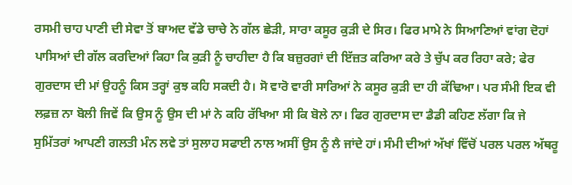ਰਸਮੀ ਚਾਹ ਪਾਣੀ ਦੀ ਸੇਵਾ ਤੋਂ ਬਾਅਦ ਵੱਡੇ ਚਾਚੇ ਨੇ ਗੱਲ ਛੇੜੀ, ਸਾਰਾ ਕਸੂਰ ਕੁੜੀ ਦੇ ਸਿਰ। ਫਿਰ ਮਾਮੇ ਨੇ ਸਿਆਣਿਆਂ ਵਾਂਗ ਦੋਹਾਂ ਪਾਸਿਆਂ ਦੀ ਗੱਲ ਕਰਦਿਆਂ ਕਿਹਾ ਕਿ ਕੁੜੀ ਨੂੰ ਚਾਹੀਦਾ ਹੈ ਕਿ ਬਜ਼ੁਰਗਾਂ ਦੀ ਇੱਜ਼ਤ ਕਰਿਆ ਕਰੇ ਤੇ ਚੁੱਪ ਕਰ ਰਿਹਾ ਕਰੇ; ਫੇਰ ਗੁਰਦਾਸ ਦੀ ਮਾਂ ਉਹਨੂੰ ਕਿਸ ਤਰ੍ਹਾਂ ਕੁਝ ਕਹਿ ਸਕਦੀ ਹੈ। ਸੋ ਵਾਰੋ ਵਾਰੀ ਸਾਰਿਆਂ ਨੇ ਕਸੂਰ ਕੁੜੀ ਦਾ ਹੀ ਕੱਢਿਆ। ਪਰ ਸੰਮੀ ਇਕ ਵੀ ਲਫ਼ਜ਼ ਨਾ ਬੋਲੀ ਜਿਵੇਂ ਕਿ ਉਸ ਨੂੰ ਉਸ ਦੀ ਮਾਂ ਨੇ ਕਹਿ ਰੱਖਿਆ ਸੀ ਕਿ ਬੋਲੇ ਨਾ। ਫਿਰ ਗੁਰਦਾਸ ਦਾ ਡੈਡੀ ਕਹਿਣ ਲੱਗਾ ਕਿ ਜੇ ਸੁਮਿੱਤਰਾਂ ਆਪਣੀ ਗਲਤੀ ਮੰਨ ਲਵੇ ਤਾਂ ਸੁਲਾਹ ਸਫਾਈ ਨਾਲ ਅਸੀਂ ਉਸ ਨੂੰ ਲੈ ਜਾਂਦੇ ਹਾਂ। ਸੰਮੀ ਦੀਆਂ ਅੱਖਾਂ ਵਿੱਚੋਂ ਪਰਲ ਪਰਲ ਅੱਥਰੂ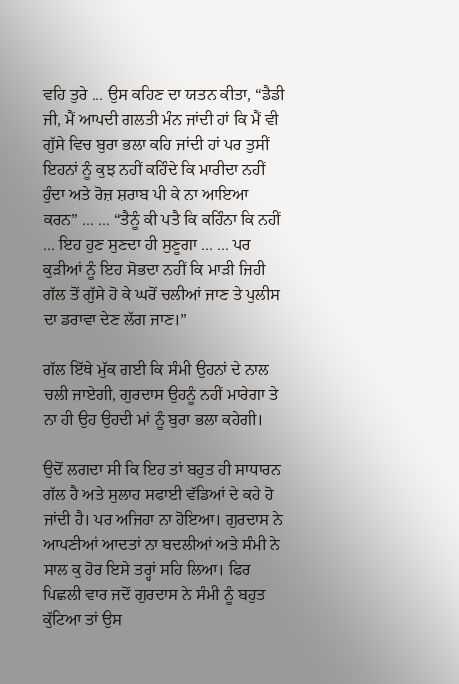ਵਹਿ ਤੁਰੇ ... ਉਸ ਕਹਿਣ ਦਾ ਯਤਨ ਕੀਤਾ, “ਡੈਡੀ ਜੀ, ਮੈਂ ਆਪਦੀ ਗਲਤੀ ਮੰਨ ਜਾਂਦੀ ਹਾਂ ਕਿ ਮੈਂ ਵੀ ਗੁੱਸੇ ਵਿਚ ਬੁਰਾ ਭਲਾ ਕਹਿ ਜਾਂਦੀ ਹਾਂ ਪਰ ਤੁਸੀਂ ਇਹਨਾਂ ਨੂੰ ਕੁਝ ਨਹੀਂ ਕਹਿੰਦੇ ਕਿ ਮਾਰੀਦਾ ਨਹੀਂ ਹੁੰਦਾ ਅਤੇ ਰੋਜ਼ ਸ਼ਰਾਬ ਪੀ ਕੇ ਨਾ ਆਇਆ ਕਰਨ” ... ... “ਤੈਨੂੰ ਕੀ ਪਤੈ ਕਿ ਕਹਿੰਨਾ ਕਿ ਨਹੀਂ ... ਇਹ ਹੁਣ ਸੁਣਦਾ ਹੀ ਸੁਣੂਗਾ ... ... ਪਰ ਕੁੜੀਆਂ ਨੂੰ ਇਹ ਸੋਭਦਾ ਨਹੀਂ ਕਿ ਮਾੜੀ ਜਿਹੀ ਗੱਲ ਤੋਂ ਗੁੱਸੇ ਹੋ ਕੇ ਘਰੋਂ ਚਲੀਆਂ ਜਾਣ ਤੇ ਪੁਲੀਸ ਦਾ ਡਰਾਵਾ ਦੇਣ ਲੱਗ ਜਾਣ।”

ਗੱਲ ਇੱਥੇ ਮੁੱਕ ਗਈ ਕਿ ਸੰਮੀ ਉਹਨਾਂ ਦੇ ਨਾਲ ਚਲੀ ਜਾਏਗੀ, ਗੁਰਦਾਸ ਉਹਨੂੰ ਨਹੀਂ ਮਾਰੇਗਾ ਤੇ ਨਾ ਹੀ ਉਹ ਉਹਦੀ ਮਾਂ ਨੂੰ ਬੁਰਾ ਭਲਾ ਕਹੇਗੀ।

ਉਦੋਂ ਲਗਦਾ ਸੀ ਕਿ ਇਹ ਤਾਂ ਬਹੁਤ ਹੀ ਸਾਧਾਰਨ ਗੱਲ ਹੈ ਅਤੇ ਸੁਲਾਹ ਸਫਾਈ ਵੱਡਿਆਂ ਦੇ ਕਹੇ ਹੋ ਜਾਂਦੀ ਹੈ। ਪਰ ਅਜਿਹਾ ਨਾ ਹੋਇਆ। ਗੁਰਦਾਸ ਨੇ ਆਪਣੀਆਂ ਆਦਤਾਂ ਨਾ ਬਦਲੀਆਂ ਅਤੇ ਸੰਮੀ ਨੇ ਸਾਲ ਕੁ ਹੋਰ ਇਸੇ ਤਰ੍ਹਾਂ ਸਹਿ ਲਿਆ। ਫਿਰ ਪਿਛਲੀ ਵਾਰ ਜਦੋਂ ਗੁਰਦਾਸ ਨੇ ਸੰਮੀ ਨੂੰ ਬਹੁਤ ਕੁੱਟਿਆ ਤਾਂ ਉਸ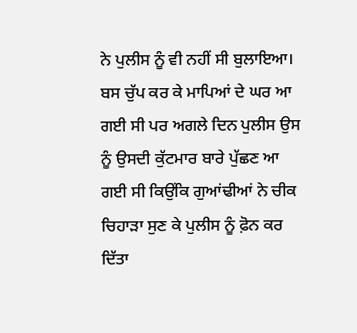ਨੇ ਪੁਲੀਸ ਨੂੰ ਵੀ ਨਹੀਂ ਸੀ ਬੁਲਾਇਆ। ਬਸ ਚੁੱਪ ਕਰ ਕੇ ਮਾਪਿਆਂ ਦੇ ਘਰ ਆ ਗਈ ਸੀ ਪਰ ਅਗਲੇ ਦਿਨ ਪੁਲੀਸ ਉਸ ਨੂੰ ਉਸਦੀ ਕੁੱਟਮਾਰ ਬਾਰੇ ਪੁੱਛਣ ਆ ਗਈ ਸੀ ਕਿਉਂਕਿ ਗੁਆਂਢੀਆਂ ਨੇ ਚੀਕ ਚਿਹਾੜਾ ਸੁਣ ਕੇ ਪੁਲੀਸ ਨੂੰ ਫ਼ੋਨ ਕਰ ਦਿੱਤਾ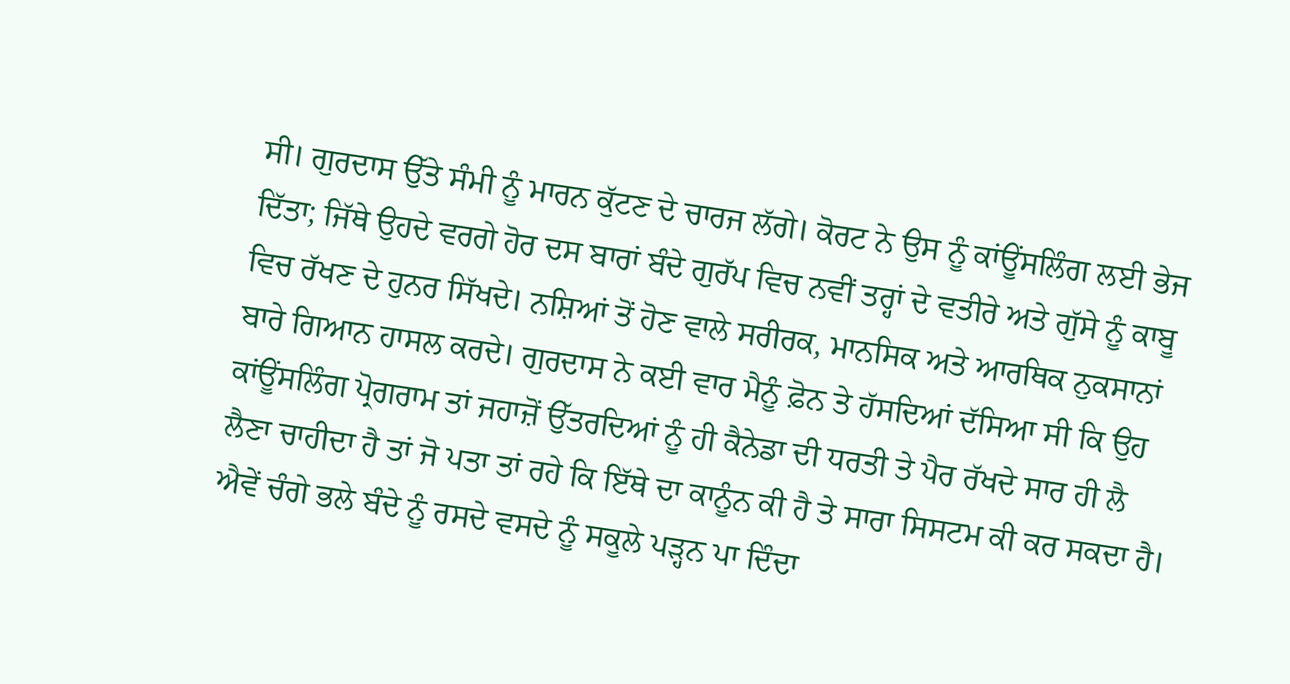ਸੀ। ਗੁਰਦਾਸ ਉੱਤੇ ਸੰਮੀ ਨੂੰ ਮਾਰਨ ਕੁੱਟਣ ਦੇ ਚਾਰਜ ਲੱਗੇ। ਕੋਰਟ ਨੇ ਉਸ ਨੂੰ ਕਾਂਊਂਸਲਿੰਗ ਲਈ ਭੇਜ ਦਿੱਤਾ; ਜਿੱਥੇ ਉਹਦੇ ਵਰਗੇ ਹੋਰ ਦਸ ਬਾਰਾਂ ਬੰਦੇ ਗੁਰੱਪ ਵਿਚ ਨਵੀਂ ਤਰ੍ਹਾਂ ਦੇ ਵਤੀਰੇ ਅਤੇ ਗੁੱਸੇ ਨੂੰ ਕਾਬੂ ਵਿਚ ਰੱਖਣ ਦੇ ਹੁਨਰ ਸਿੱਖਦੇ। ਨਸ਼ਿਆਂ ਤੋਂ ਹੋਣ ਵਾਲੇ ਸਰੀਰਕ, ਮਾਨਸਿਕ ਅਤੇ ਆਰਥਿਕ ਨੁਕਸਾਨਾਂ ਬਾਰੇ ਗਿਆਨ ਹਾਸਲ ਕਰਦੇ। ਗੁਰਦਾਸ ਨੇ ਕਈ ਵਾਰ ਮੈਨੂੰ ਫ਼ੋਨ ਤੇ ਹੱਸਦਿਆਂ ਦੱਸਿਆ ਸੀ ਕਿ ਉਹ ਕਾਂਊਂਸਲਿੰਗ ਪ੍ਰੋਗਰਾਮ ਤਾਂ ਜਹਾਜ਼ੋਂ ਉੱਤਰਦਿਆਂ ਨੂੰ ਹੀ ਕੈਨੇਡਾ ਦੀ ਧਰਤੀ ਤੇ ਪੈਰ ਰੱਖਦੇ ਸਾਰ ਹੀ ਲੈ ਲੈਣਾ ਚਾਹੀਦਾ ਹੈ ਤਾਂ ਜੋ ਪਤਾ ਤਾਂ ਰਹੇ ਕਿ ਇੱਥੇ ਦਾ ਕਾਨੂੰਨ ਕੀ ਹੈ ਤੇ ਸਾਰਾ ਸਿਸਟਮ ਕੀ ਕਰ ਸਕਦਾ ਹੈ। ਐਵੇਂ ਚੰਗੇ ਭਲੇ ਬੰਦੇ ਨੂੰ ਰਸਦੇ ਵਸਦੇ ਨੂੰ ਸਕੂਲੇ ਪੜ੍ਹਨ ਪਾ ਦਿੰਦਾ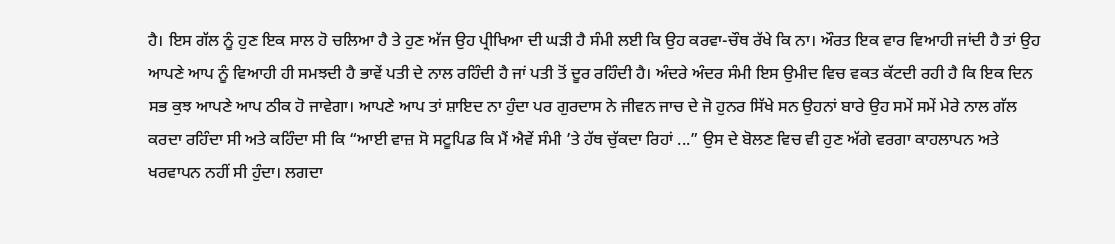ਹੈ। ਇਸ ਗੱਲ ਨੂੰ ਹੁਣ ਇਕ ਸਾਲ ਹੋ ਚਲਿਆ ਹੈ ਤੇ ਹੁਣ ਅੱਜ ਉਹ ਪ੍ਰੀਖਿਆ ਦੀ ਘੜੀ ਹੈ ਸੰਮੀ ਲਈ ਕਿ ਉਹ ਕਰਵਾ-ਚੌਥ ਰੱਖੇ ਕਿ ਨਾ। ਔਰਤ ਇਕ ਵਾਰ ਵਿਆਹੀ ਜਾਂਦੀ ਹੈ ਤਾਂ ਉਹ ਆਪਣੇ ਆਪ ਨੂੰ ਵਿਆਹੀ ਹੀ ਸਮਝਦੀ ਹੈ ਭਾਵੇਂ ਪਤੀ ਦੇ ਨਾਲ ਰਹਿੰਦੀ ਹੈ ਜਾਂ ਪਤੀ ਤੋਂ ਦੂਰ ਰਹਿੰਦੀ ਹੈ। ਅੰਦਰੇ ਅੰਦਰ ਸੰਮੀ ਇਸ ਉਮੀਦ ਵਿਚ ਵਕਤ ਕੱਟਦੀ ਰਹੀ ਹੈ ਕਿ ਇਕ ਦਿਨ ਸਭ ਕੁਝ ਆਪਣੇ ਆਪ ਠੀਕ ਹੋ ਜਾਵੇਗਾ। ਆਪਣੇ ਆਪ ਤਾਂ ਸ਼ਾਇਦ ਨਾ ਹੁੰਦਾ ਪਰ ਗੁਰਦਾਸ ਨੇ ਜੀਵਨ ਜਾਚ ਦੇ ਜੋ ਹੁਨਰ ਸਿੱਖੇ ਸਨ ਉਹਨਾਂ ਬਾਰੇ ਉਹ ਸਮੇਂ ਸਮੇਂ ਮੇਰੇ ਨਾਲ ਗੱਲ ਕਰਦਾ ਰਹਿੰਦਾ ਸੀ ਅਤੇ ਕਹਿੰਦਾ ਸੀ ਕਿ “ਆਈ ਵਾਜ਼ ਸੋ ਸਟੂਪਿਡ ਕਿ ਮੈਂ ਐਵੇਂ ਸੰਮੀ ’ਤੇ ਹੱਥ ਚੁੱਕਦਾ ਰਿਹਾਂ ...” ਉਸ ਦੇ ਬੋਲਣ ਵਿਚ ਵੀ ਹੁਣ ਅੱਗੇ ਵਰਗਾ ਕਾਹਲਾਪਨ ਅਤੇ ਖਰਵਾਪਨ ਨਹੀਂ ਸੀ ਹੁੰਦਾ। ਲਗਦਾ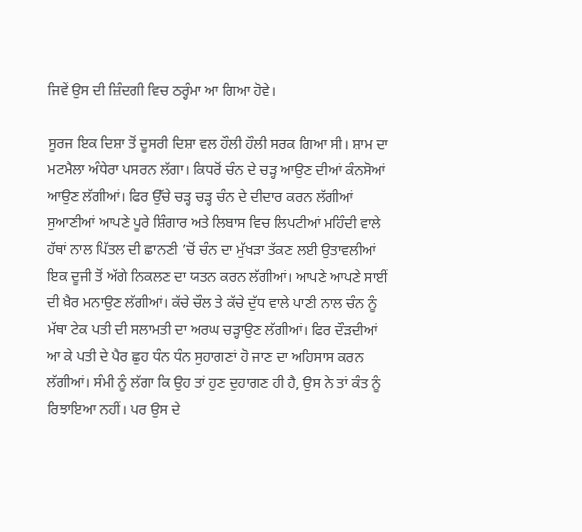ਜਿਵੇਂ ਉਸ ਦੀ ਜ਼ਿੰਦਗੀ ਵਿਚ ਠਰ੍ਹੰਮਾ ਆ ਗਿਆ ਹੋਵੇ।

ਸੂਰਜ ਇਕ ਦਿਸ਼ਾ ਤੋਂ ਦੂਸਰੀ ਦਿਸ਼ਾ ਵਲ ਹੌਲੀ ਹੌਲੀ ਸਰਕ ਗਿਆ ਸੀ। ਸ਼ਾਮ ਦਾ ਮਟਮੈਲਾ ਅੰਧੇਰਾ ਪਸਰਨ ਲੱਗਾ। ਕਿਧਰੋਂ ਚੰਨ ਦੇ ਚੜ੍ਹ ਆਉਣ ਦੀਆਂ ਕੰਨਸੋਆਂ ਆਉਣ ਲੱਗੀਆਂ। ਫਿਰ ਉੱਚੇ ਚੜ੍ਹ ਚੜ੍ਹ ਚੰਨ ਦੇ ਦੀਦਾਰ ਕਰਨ ਲੱਗੀਆਂ ਸੁਆਣੀਆਂ ਆਪਣੇ ਪੂਰੇ ਸ਼ਿੰਗਾਰ ਅਤੇ ਲਿਬਾਸ ਵਿਚ ਲਿਪਟੀਆਂ ਮਹਿੰਦੀ ਵਾਲੇ ਹੱਥਾਂ ਨਾਲ ਪਿੱਤਲ ਦੀ ਛਾਨਣੀ ’ਚੋਂ ਚੰਨ ਦਾ ਮੁੱਖੜਾ ਤੱਕਣ ਲਈ ਉਤਾਵਲੀਆਂ ਇਕ ਦੂਜੀ ਤੋਂ ਅੱਗੇ ਨਿਕਲਣ ਦਾ ਯਤਨ ਕਰਨ ਲੱਗੀਆਂ। ਆਪਣੇ ਆਪਣੇ ਸਾਈਂ ਦੀ ਖ਼ੈਰ ਮਨਾਉਣ ਲੱਗੀਆਂ। ਕੱਚੇ ਚੌਲ ਤੇ ਕੱਚੇ ਦੁੱਧ ਵਾਲੇ ਪਾਣੀ ਨਾਲ ਚੰਨ ਨੂੰ ਮੱਥਾ ਟੇਕ ਪਤੀ ਦੀ ਸਲਾਮਤੀ ਦਾ ਅਰਘ ਚੜ੍ਹਾਉਣ ਲੱਗੀਆਂ। ਫਿਰ ਦੌੜਦੀਆਂ ਆ ਕੇ ਪਤੀ ਦੇ ਪੈਰ ਛੁਹ ਧੰਨ ਧੰਨ ਸੁਹਾਗਣਾਂ ਹੋ ਜਾਣ ਦਾ ਅਹਿਸਾਸ ਕਰਨ ਲੱਗੀਆਂ। ਸੰਮੀ ਨੂੰ ਲੱਗਾ ਕਿ ਉਹ ਤਾਂ ਹੁਣ ਦੁਹਾਗਣ ਹੀ ਹੈ, ਉਸ ਨੇ ਤਾਂ ਕੰਤ ਨੂੰ ਰਿਝਾਇਆ ਨਹੀਂ। ਪਰ ਉਸ ਦੇ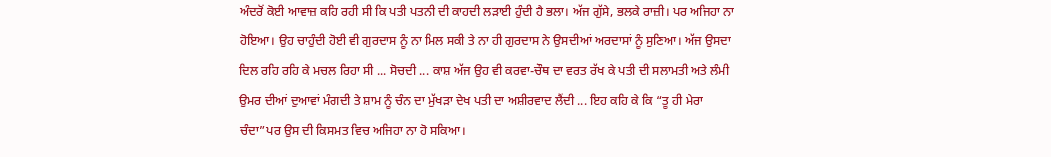ਅੰਦਰੋਂ ਕੋਈ ਆਵਾਜ਼ ਕਹਿ ਰਹੀ ਸੀ ਕਿ ਪਤੀ ਪਤਨੀ ਦੀ ਕਾਹਦੀ ਲੜਾਈ ਹੁੰਦੀ ਹੈ ਭਲਾ। ਅੱਜ ਗੁੱਸੇ, ਭਲਕੇ ਰਾਜ਼ੀ। ਪਰ ਅਜਿਹਾ ਨਾ ਹੋਇਆ। ਉਹ ਚਾਹੁੰਦੀ ਹੋਈ ਵੀ ਗੁਰਦਾਸ ਨੂੰ ਨਾ ਮਿਲ ਸਕੀ ਤੇ ਨਾ ਹੀ ਗੁਰਦਾਸ ਨੇ ਉਸਦੀਆਂ ਅਰਦਾਸਾਂ ਨੂੰ ਸੁਣਿਆ। ਅੱਜ ਉਸਦਾ ਦਿਲ ਰਹਿ ਰਹਿ ਕੇ ਮਚਲ ਰਿਹਾ ਸੀ ... ਸੋਚਦੀ ... ਕਾਸ਼ ਅੱਜ ਉਹ ਵੀ ਕਰਵਾ-ਚੌਥ ਦਾ ਵਰਤ ਰੱਖ ਕੇ ਪਤੀ ਦੀ ਸਲਾਮਤੀ ਅਤੇ ਲੰਮੀ ਉਮਰ ਦੀਆਂ ਦੁਆਵਾਂ ਮੰਗਦੀ ਤੇ ਸ਼ਾਮ ਨੂੰ ਚੰਨ ਦਾ ਮੁੱਖੜਾ ਦੇਖ ਪਤੀ ਦਾ ਅਸ਼ੀਰਵਾਦ ਲੈਂਦੀ ... ਇਹ ਕਹਿ ਕੇ ਕਿ “ਤੂ ਹੀ ਮੇਰਾ ਚੰਦਾ”ਪਰ ਉਸ ਦੀ ਕਿਸਮਤ ਵਿਚ ਅਜਿਹਾ ਨਾ ਹੋ ਸਕਿਆ।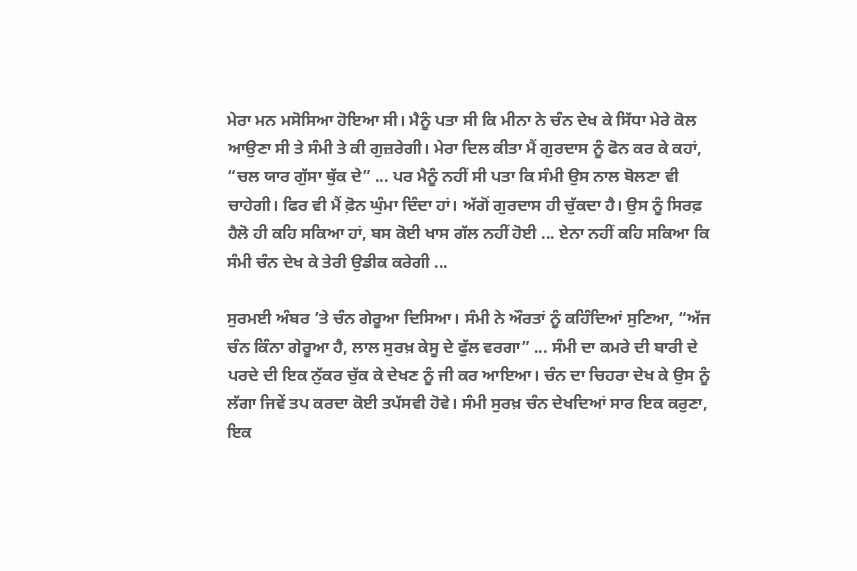ਮੇਰਾ ਮਨ ਮਸੋਸਿਆ ਹੋਇਆ ਸੀ। ਮੈਨੂੰ ਪਤਾ ਸੀ ਕਿ ਮੀਨਾ ਨੇ ਚੰਨ ਦੇਖ ਕੇ ਸਿੱਧਾ ਮੇਰੇ ਕੋਲ ਆਉਣਾ ਸੀ ਤੇ ਸੰਮੀ ਤੇ ਕੀ ਗੁਜ਼ਰੇਗੀ। ਮੇਰਾ ਦਿਲ ਕੀਤਾ ਮੈਂ ਗੁਰਦਾਸ ਨੂੰ ਫੋਨ ਕਰ ਕੇ ਕਹਾਂ, “ਚਲ ਯਾਰ ਗੁੱਸਾ ਥੁੱਕ ਦੇ” ... ਪਰ ਮੈਨੂੰ ਨਹੀਂ ਸੀ ਪਤਾ ਕਿ ਸੰਮੀ ਉਸ ਨਾਲ ਬੋਲਣਾ ਵੀ ਚਾਹੇਗੀ। ਫਿਰ ਵੀ ਮੈਂ ਫ਼ੋਨ ਘੁੰਮਾ ਦਿੰਦਾ ਹਾਂ। ਅੱਗੋਂ ਗੁਰਦਾਸ ਹੀ ਚੁੱਕਦਾ ਹੈ। ਉਸ ਨੂੰ ਸਿਰਫ਼ ਹੈਲੋ ਹੀ ਕਹਿ ਸਕਿਆ ਹਾਂ, ਬਸ ਕੋਈ ਖਾਸ ਗੱਲ ਨਹੀਂ ਹੋਈ ... ਏਨਾ ਨਹੀਂ ਕਹਿ ਸਕਿਆ ਕਿ ਸੰਮੀ ਚੰਨ ਦੇਖ ਕੇ ਤੇਰੀ ਉਡੀਕ ਕਰੇਗੀ ...

ਸੁਰਮਈ ਅੰਬਰ ’ਤੇ ਚੰਨ ਗੇਰੂਆ ਦਿਸਿਆ। ਸੰਮੀ ਨੇ ਔਰਤਾਂ ਨੂੰ ਕਹਿੰਦਿਆਂ ਸੁਣਿਆ, “ਅੱਜ ਚੰਨ ਕਿੰਨਾ ਗੇਰੂਆ ਹੈ, ਲਾਲ ਸੁਰਖ਼ ਕੇਸੂ ਦੇ ਫੁੱਲ ਵਰਗਾ” ... ਸੰਮੀ ਦਾ ਕਮਰੇ ਦੀ ਬਾਰੀ ਦੇ ਪਰਦੇ ਦੀ ਇਕ ਨੁੱਕਰ ਚੁੱਕ ਕੇ ਦੇਖਣ ਨੂੰ ਜੀ ਕਰ ਆਇਆ। ਚੰਨ ਦਾ ਚਿਹਰਾ ਦੇਖ ਕੇ ਉਸ ਨੂੰ ਲੱਗਾ ਜਿਵੇਂ ਤਪ ਕਰਦਾ ਕੋਈ ਤਪੱਸਵੀ ਹੋਵੇ। ਸੰਮੀ ਸੁਰਖ਼ ਚੰਨ ਦੇਖਦਿਆਂ ਸਾਰ ਇਕ ਕਰੁਣਾ, ਇਕ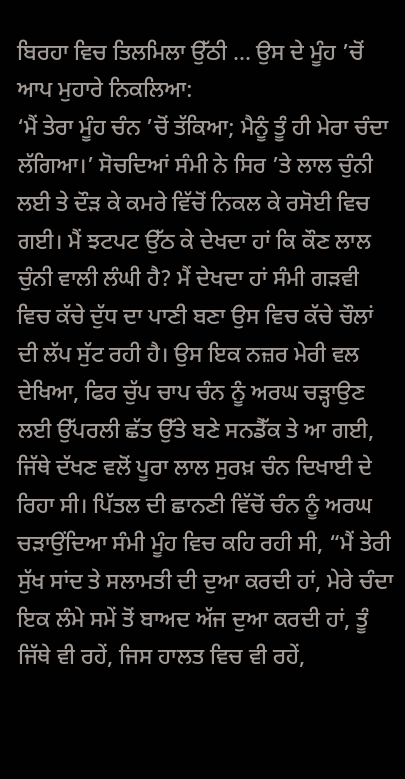ਬਿਰਹਾ ਵਿਚ ਤਿਲਮਿਲਾ ਉੱਠੀ ... ਉਸ ਦੇ ਮੂੰਹ ’ਚੋਂ ਆਪ ਮੁਹਾਰੇ ਨਿਕਲਿਆ:
‘ਮੈਂ ਤੇਰਾ ਮੂੰਹ ਚੰਨ ’ਚੋਂ ਤੱਕਿਆ; ਮੈਨੂੰ ਤੂੰ ਹੀ ਮੇਰਾ ਚੰਦਾ ਲੱਗਿਆ।’ ਸੋਚਦਿਆਂ ਸੰਮੀ ਨੇ ਸਿਰ ’ਤੇ ਲਾਲ ਚੁੰਨੀ ਲਈ ਤੇ ਦੌੜ ਕੇ ਕਮਰੇ ਵਿੱਚੋਂ ਨਿਕਲ ਕੇ ਰਸੋਈ ਵਿਚ ਗਈ। ਮੈਂ ਝਟਪਟ ਉੱਠ ਕੇ ਦੇਖਦਾ ਹਾਂ ਕਿ ਕੌਣ ਲਾਲ ਚੁੰਨੀ ਵਾਲੀ ਲੰਘੀ ਹੈ? ਮੈਂ ਦੇਖਦਾ ਹਾਂ ਸੰਮੀ ਗੜਵੀ ਵਿਚ ਕੱਚੇ ਦੁੱਧ ਦਾ ਪਾਣੀ ਬਣਾ ਉਸ ਵਿਚ ਕੱਚੇ ਚੌਲਾਂ ਦੀ ਲੱਪ ਸੁੱਟ ਰਹੀ ਹੈ। ਉਸ ਇਕ ਨਜ਼ਰ ਮੇਰੀ ਵਲ ਦੇਖਿਆ, ਫਿਰ ਚੁੱਪ ਚਾਪ ਚੰਨ ਨੂੰ ਅਰਘ ਚੜ੍ਹਾਉਣ ਲਈ ਉੱਪਰਲੀ ਛੱਤ ਉੱਤੇ ਬਣੇ ਸਨਡੈੱਕ ਤੇ ਆ ਗਈ, ਜਿੱਥੇ ਦੱਖਣ ਵਲੋਂ ਪੂਰਾ ਲਾਲ ਸੁਰਖ਼ ਚੰਨ ਦਿਖਾਈ ਦੇ ਰਿਹਾ ਸੀ। ਪਿੱਤਲ ਦੀ ਛਾਨਣੀ ਵਿੱਚੋਂ ਚੰਨ ਨੂੰ ਅਰਘ ਚੜਾਉਂਦਿਆ ਸੰਮੀ ਮੂੰਹ ਵਿਚ ਕਹਿ ਰਹੀ ਸੀ, “ਮੈਂ ਤੇਰੀ ਸੁੱਖ ਸਾਂਦ ਤੇ ਸਲਾਮਤੀ ਦੀ ਦੁਆ ਕਰਦੀ ਹਾਂ, ਮੇਰੇ ਚੰਦਾ ਇਕ ਲੰਮੇ ਸਮੇਂ ਤੋਂ ਬਾਅਦ ਅੱਜ ਦੁਆ ਕਰਦੀ ਹਾਂ, ਤੂੰ ਜਿੱਥੇ ਵੀ ਰਹੇਂ, ਜਿਸ ਹਾਲਤ ਵਿਚ ਵੀ ਰਹੇਂ,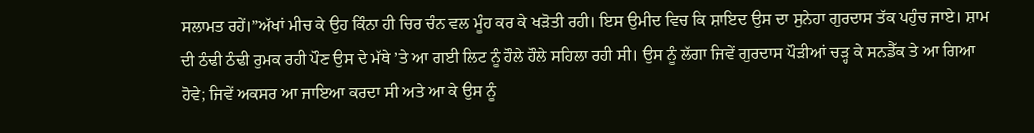ਸਲਾਮਤ ਰਹੇਂ।”ਅੱਖਾਂ ਮੀਚ ਕੇ ਉਹ ਕਿੰਨਾ ਹੀ ਚਿਰ ਚੰਨ ਵਲ ਮੂੰਹ ਕਰ ਕੇ ਖੜੋਤੀ ਰਹੀ। ਇਸ ਉਮੀਦ ਵਿਚ ਕਿ ਸ਼ਾਇਦ ਉਸ ਦਾ ਸੁਨੇਹਾ ਗੁਰਦਾਸ ਤੱਕ ਪਹੁੰਚ ਜਾਏ। ਸ਼ਾਮ ਦੀ ਠੰਢੀ ਠੰਢੀ ਰੁਮਕ ਰਹੀ ਪੌਣ ਉਸ ਦੇ ਮੱਥੇ ’ਤੇ ਆ ਗਈ ਲਿਟ ਨੂੰ ਹੌਲੇ ਹੌਲੇ ਸਹਿਲਾ ਰਹੀ ਸੀ। ਉਸ ਨੂੰ ਲੱਗਾ ਜਿਵੇਂ ਗੁਰਦਾਸ ਪੌੜੀਆਂ ਚੜ੍ਹ ਕੇ ਸਨਡੈੱਕ ਤੇ ਆ ਗਿਆ ਹੋਵੇ; ਜਿਵੇਂ ਅਕਸਰ ਆ ਜਾਇਆ ਕਰਦਾ ਸੀ ਅਤੇ ਆ ਕੇ ਉਸ ਨੂੰ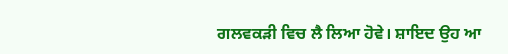ਗਲਵਕੜੀ ਵਿਚ ਲੈ ਲਿਆ ਹੋਵੇ। ਸ਼ਾਇਦ ਉਹ ਆ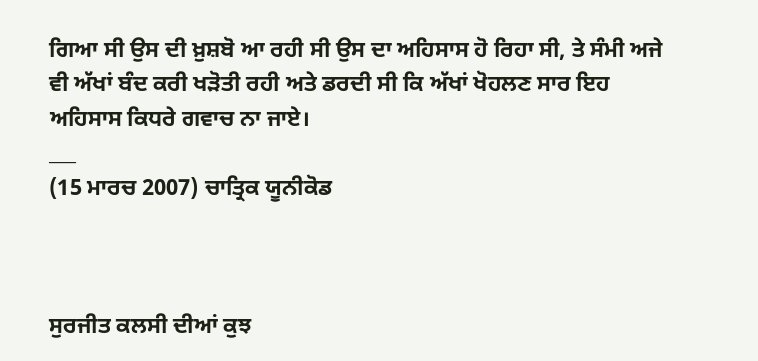ਗਿਆ ਸੀ ਉਸ ਦੀ ਖ਼ੁਸ਼ਬੋ ਆ ਰਹੀ ਸੀ ਉਸ ਦਾ ਅਹਿਸਾਸ ਹੋ ਰਿਹਾ ਸੀ, ਤੇ ਸੰਮੀ ਅਜੇ ਵੀ ਅੱਖਾਂ ਬੰਦ ਕਰੀ ਖੜੋਤੀ ਰਹੀ ਅਤੇ ਡਰਦੀ ਸੀ ਕਿ ਅੱਖਾਂ ਖੋਹਲਣ ਸਾਰ ਇਹ ਅਹਿਸਾਸ ਕਿਧਰੇ ਗਵਾਚ ਨਾ ਜਾਏ।
___
(15 ਮਾਰਚ 2007) ਚਾਤ੍ਰਿਕ ਯੂਨੀਕੋਡ



ਸੁਰਜੀਤ ਕਲਸੀ ਦੀਆਂ ਕੁਝ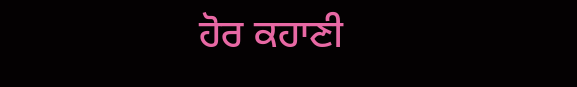ਹੋਰ ਕਹਾਣੀ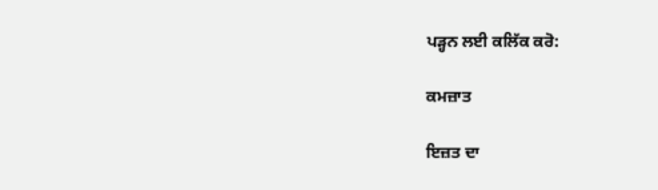ਪੜ੍ਹਨ ਲਈ ਕਲਿੱਕ ਕਰੋ:

ਕਮਜ਼ਾਤ

ਇਜ਼ਤ ਦਾ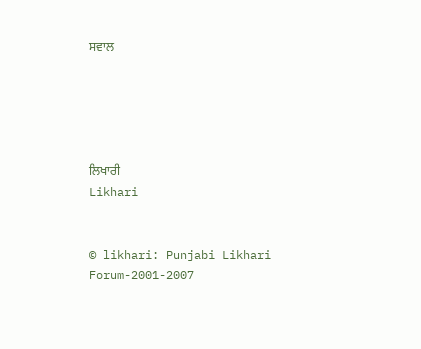ਸਵਾਲ





ਲਿਖਾਰੀ
Likhari


© likhari: Punjabi Likhari Forum-2001-2007